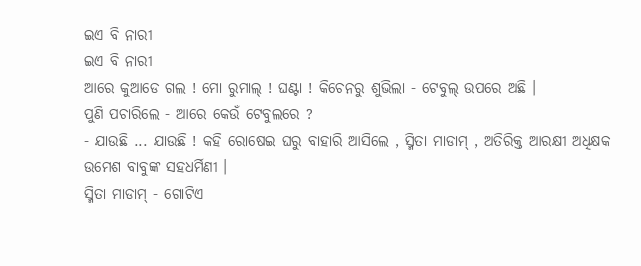ଇଏ ବି ନାରୀ
ଇଏ ବି ନାରୀ
ଆରେ କୁଆଡେ ଗଲ ! ମୋ ରୁମାଲ୍ ! ଘଣ୍ଟା ! କିଚେନରୁ ଶୁଭିଲା - ଟେବୁଲ୍ ଉପରେ ଅଛି ।
ପୁଣି ପଚାରିଲେ - ଆରେ କେଉଁ ଟେବୁଲରେ ?
- ଯାଉଛି ... ଯାଉଛି ! କହି ରୋଷେଇ ଘରୁ ବାହାରି ଆସିଲେ , ସ୍ମିତା ମାଡାମ୍ , ଅତିରିକ୍ତ ଆରକ୍ଷୀ ଅଧିକ୍ଷକ ଉମେଶ ବାବୁଙ୍କ ସହଧର୍ମିଣୀ ।
ସ୍ମିତା ମାଡାମ୍ - ଗୋଟିଏ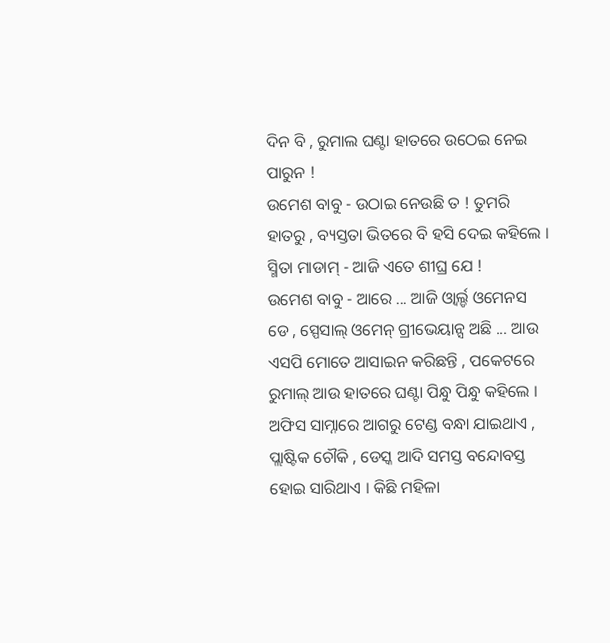ଦିନ ବି , ରୁମାଲ ଘଣ୍ଟା ହାତରେ ଉଠେଇ ନେଇ ପାରୁନ !
ଉମେଶ ବାବୁ - ଉଠାଇ ନେଉଛି ତ ! ତୁମରି ହାତରୁ , ବ୍ୟସ୍ତତା ଭିତରେ ବି ହସି ଦେଇ କହିଲେ ।
ସ୍ମିତା ମାଡାମ୍ - ଆଜି ଏତେ ଶୀଘ୍ର ଯେ !
ଉମେଶ ବାବୁ - ଆରେ ... ଆଜି ଓ୍ଵାର୍ଲ୍ଡ ଓମେନସ ଡେ , ସ୍ପେସାଲ୍ ଓମେନ୍ ଗ୍ରୀଭେୟାନ୍ସ ଅଛି ... ଆଉ ଏସପି ମୋତେ ଆସାଇନ କରିଛନ୍ତି , ପକେଟରେ ରୁମାଲ୍ ଆଉ ହାତରେ ଘଣ୍ଟା ପିନ୍ଧୁ ପିନ୍ଧୁ କହିଲେ ।
ଅଫିସ ସାମ୍ନାରେ ଆଗରୁ ଟେଣ୍ଡ ବନ୍ଧା ଯାଇଥାଏ , ପ୍ଲାଷ୍ଟିକ ଚୌକି , ଡେସ୍କ ଆଦି ସମସ୍ତ ବନ୍ଦୋବସ୍ତ ହୋଇ ସାରିଥାଏ । କିଛି ମହିଳା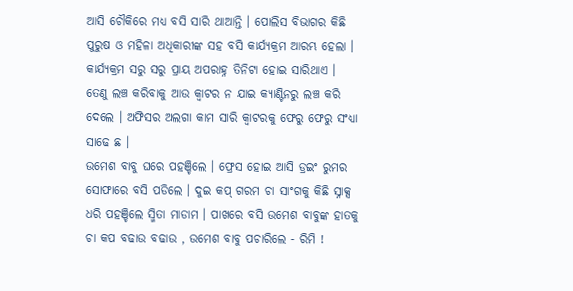ଆସି ଚୌକିରେ ମଧ୍ୟ ବସି ସାରି ଥାଆନ୍ତି । ପୋଲିସ ବିଭାଗର କିଛି ପୁରୁଷ ଓ ମହିଳା ଅଧିକାରୀଙ୍କ ସହ ବସି କାର୍ଯ୍ୟକ୍ରମ ଆରମ୍ଭ ହେଲା । କାର୍ଯ୍ୟକ୍ରମ ସରୁ ସରୁ ପ୍ରାୟ ଅପରାହ୍ନ ତିନିଟା ହୋଇ ସାରିଥାଏ । ତେଣୁ ଲଞ୍ଚ କରିବାକୁ ଆଉ କ୍ଵାଟର ନ ଯାଇ କ୍ୟାଣ୍ଟିନରୁ ଲଞ୍ଚ କରି ଦେଲେ । ଅଫିସର ଅଲଗା କାମ ସାରି କ୍ଵାଟରକୁ ଫେରୁ ଫେରୁ ସଂଧ୍ୟା ସାଢେ ଛ ।
ଉମେଶ ବାବୁ ଘରେ ପହଞ୍ଚିଲେ । ଫ୍ରେସ ହୋଇ ଆସି ଡ୍ରଇଂ ରୁମର ସୋଫାରେ ବସି ପଡିଲେ । ଦୁଇ କପ୍ ଗରମ ଚା ସାଂଗକୁ କିଛି ସ୍ନାକ୍ସ ଧରି ପହଞ୍ଚିଲେ ସ୍ମିତା ମାଡାମ । ପାଖରେ ବସି ଉମେଶ ବାବୁଙ୍କ ହାତକୁ ଚା କପ ବଢାଉ ବଢାଉ , ଉମେଶ ବାବୁ ପଚାରିଲେ - ରିମି !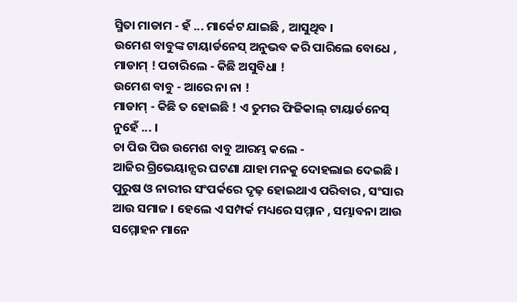ସ୍ମିତା ମାଡାମ - ହଁ ... ମାର୍କେଟ ଯାଇଛି , ଆସୁଥିବ ।
ଉମେଶ ବାବୁଙ୍କ ଟାୟାର୍ଡନେସ୍ ଅନୁଭବ କରି ପାରିଲେ ବୋଧେ , ମାଡାମ୍ ! ପଚାରିଲେ - କିଛି ଅସୁବିଧା !
ଉମେଶ ବାବୁ - ଆରେ ନା ନା !
ମାଡାମ୍ - କିଛି ତ ହୋଇଛି ! ଏ ତୁମର ଫିଜିକାଲ୍ ଟାୟାର୍ଡନେସ୍ ନୁହେଁ ... ।
ଚା ପିଉ ପିଉ ଉମେଶ ବାବୁ ଆରମ୍ଭ କଲେ -
ଆଜିର ଗ୍ରିଭେୟାନ୍ସର ଘଟଣା ଯାହା ମନକୁ ଦୋହଲାଇ ଦେଇଛି । ପୁରୁଷ ଓ ନାରୀର ସଂପର୍କରେ ଦୃଢ଼ ହୋଇଥାଏ ପରିବାର , ସଂସାର ଆଉ ସମାଜ । ହେଲେ ଏ ସମ୍ପର୍କ ମଧ୍ୟରେ ସମ୍ମାନ , ସମ୍ଭାବନା ଆଉ ସମ୍ମୋହନ ମାନେ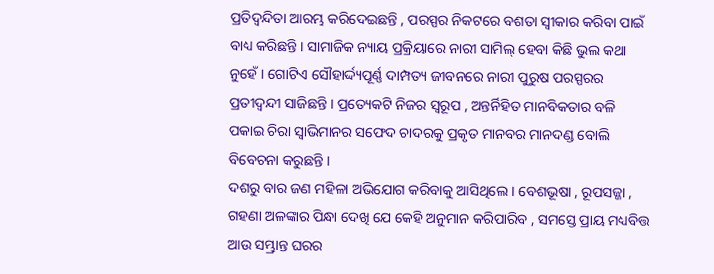ପ୍ରତିଦ୍ବନ୍ଦିତା ଆରମ୍ଭ କରିଦେଇଛନ୍ତି , ପରସ୍ପର ନିକଟରେ ବଶତା ସ୍ଵୀକାର କରିବା ପାଇଁ ବାଧ୍ୟ କରିଛନ୍ତି । ସାମାଜିକ ନ୍ୟାୟ ପ୍ରକ୍ରିୟାରେ ନାରୀ ସାମିଲ୍ ହେବା କିଛି ଭୁଲ କଥା ନୁହେଁ । ଗୋଟିଏ ସୌହାର୍ଦ୍ଦ୍ୟପୂର୍ଣ୍ଣ ଦାମ୍ପତ୍ୟ ଜୀବନରେ ନାରୀ ପୁରୁଷ ପରସ୍ପରର ପ୍ରତୀଦ୍ଵନ୍ଦୀ ସାଜିଛନ୍ତି । ପ୍ରତ୍ୟେକଟି ନିଜର ସ୍ଵରୂପ , ଅନ୍ତର୍ନିହିତ ମାନବିକତାର ବଳି ପକାଇ ଚିରା ସ୍ଵାଭିମାନର ସଫେଦ ଚାଦରକୁ ପ୍ରକୃତ ମାନବର ମାନଦଣ୍ଡ ବୋଲି ବିବେଚନା କରୁଛନ୍ତି ।
ଦଶରୁ ବାର ଜଣ ମହିଳା ଅଭିଯୋଗ କରିବାକୁ ଆସିଥିଲେ । ବେଶଭୂଷା , ରୂପସଜ୍ଜା , ଗହଣା ଅଳଙ୍କାର ପିନ୍ଧା ଦେଖି ଯେ କେହି ଅନୁମାନ କରିପାରିବ , ସମସ୍ତେ ପ୍ରାୟ ମଧ୍ୟବିତ୍ତ ଆଉ ସମ୍ଭ୍ରାନ୍ତ ଘରର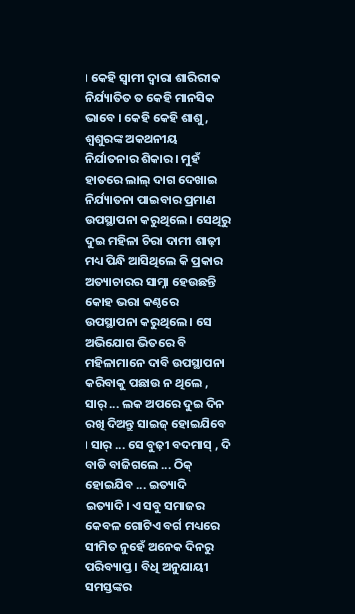। କେହି ସ୍ଵାମୀ ଦ୍ଵାରା ଶାରିରୀକ ନିର୍ଯ୍ୟାତିତ ତ କେହି ମାନସିକ ଭାବେ । କେହି କେହି ଶାଶୁ , ଶ୍ଵଶୁରଙ୍କ ଅକଥନୀୟ ନିର୍ଯାତନାର ଶିକାର । ମୁହଁ ହାତରେ ଲାଲ୍ ଦାଗ ଦେଖାଇ ନିର୍ଯ୍ୟାତନା ପାଇବାର ପ୍ରମାଣ ଉପସ୍ଥାପନା କରୁଥିଲେ । ସେଥିରୁ ଦୁଇ ମହିଳା ଚିରା ଦାମୀ ଶାଢ଼ୀ ମଧ୍ୟ ପିନ୍ଧି ଆସିଥିଲେ କି ପ୍ରକାର ଅତ୍ୟାଚାରର ସାମ୍ନା ହେଉଛନ୍ତି କୋହ ଭରା କଣ୍ଠରେ ଉପସ୍ଥାପନା କରୁଥିଲେ । ସେ ଅଭିଯୋଗ ଭିତରେ ବି ମହିଳାମାନେ ଦାବି ଉପସ୍ଥାପନା କରିବାକୁ ପଛାଉ ନ ଥିଲେ , ସାର୍ ... ଲକ ଅପରେ ଦୁଇ ଦିନ ରଖି ଦିଅନ୍ତୁ ସାଇଜ୍ ହୋଇଯିବେ । ସାର୍ ... ସେ ବୁଢ଼ୀ ବଦମାସ୍ , ଦି ବାଡି ବାଜିଗଲେ ... ଠିକ୍ ହୋଇଯିବ ... ଇତ୍ୟାଦି ଇତ୍ୟାଦି। ଏ ସବୁ ସମାଜର କେବଳ ଗୋଟିଏ ବର୍ଗ ମଧ୍ୟରେ ସୀମିତ ନୁହେଁ ଅନେକ ଦିନରୁ ପରିବ୍ୟାପ୍ତ । ବିଧି ଅନୁଯାୟୀ ସମସ୍ତଙ୍କର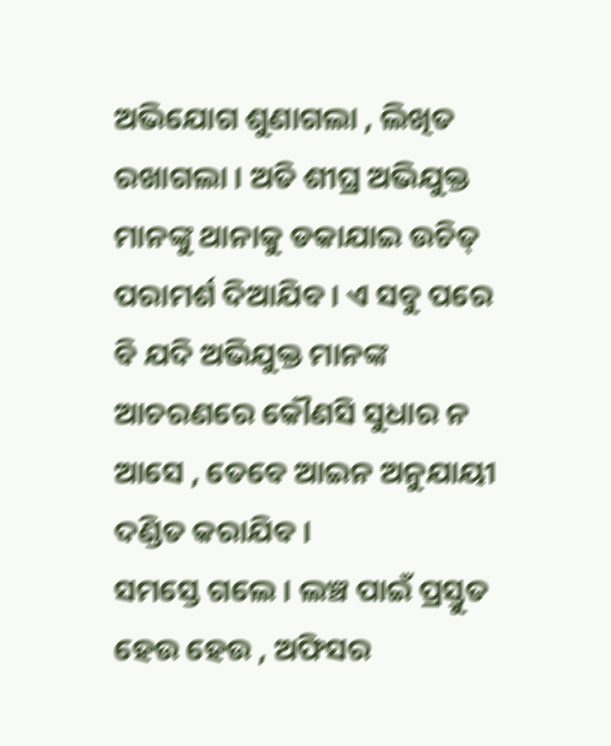ଅଭିଯୋଗ ଶୁଣାଗଲା , ଲିଖିତ ରଖାଗଲା । ଅତି ଶୀଘ୍ର ଅଭିଯୁକ୍ତ ମାନଙ୍କୁ ଥାନାକୁ ଡକାଯାଇ ଉଚିତ୍ ପରାମର୍ଶ ଦିଆଯିବ । ଏ ସବୁ ପରେ ବି ଯଦି ଅଭିଯୁକ୍ତ ମାନଙ୍କ ଆଚରଣରେ କୌଣସି ସୁଧାର ନ ଆସେ , ତେବେ ଆଇନ ଅନୁଯାୟୀ ଦଣ୍ଡିତ କରାଯିବ ।
ସମସ୍ତେ ଗଲେ । ଲଞ୍ଚ ପାଇଁ ପ୍ରସ୍ତୁତ ହେଉ ହେଉ , ଅଫିସର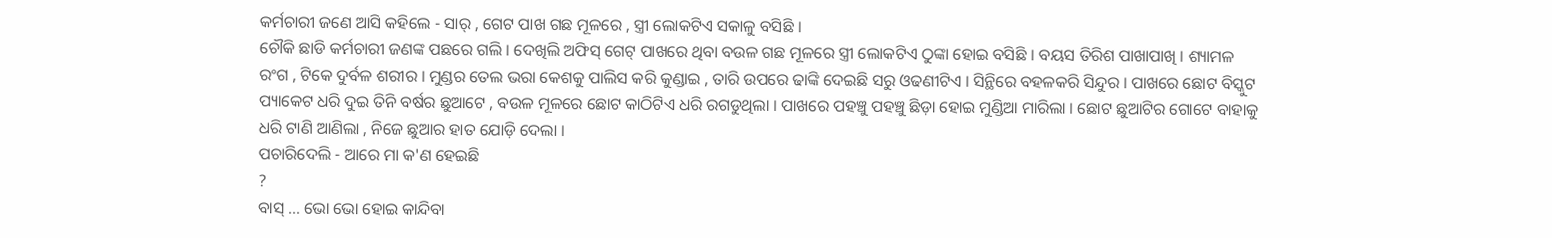କର୍ମଚାରୀ ଜଣେ ଆସି କହିଲେ - ସାର୍ , ଗେଟ ପାଖ ଗଛ ମୂଳରେ , ସ୍ତ୍ରୀ ଲୋକଟିଏ ସକାଳୁ ବସିଛି ।
ଚୌକି ଛାଡି କର୍ମଚାରୀ ଜଣଙ୍କ ପଛରେ ଗଲି । ଦେଖିଲି ଅଫିସ୍ ଗେଟ୍ ପାଖରେ ଥିବା ବଉଳ ଗଛ ମୂଳରେ ସ୍ତ୍ରୀ ଲୋକଟିଏ ଠୁଙ୍କା ହୋଇ ବସିଛି । ବୟସ ତିରିଶ ପାଖାପାଖି । ଶ୍ୟାମଳ ରଂଗ , ଟିକେ ଦୁର୍ବଳ ଶରୀର । ମୁଣ୍ଡର ତେଲ ଭରା କେଶକୁ ପାଲିସ କରି କୁଣ୍ଡାଇ , ତାରି ଉପରେ ଢାଙ୍କି ଦେଇଛି ସରୁ ଓଢଣୀଟିଏ । ସିନ୍ଥିରେ ବହଳକରି ସିନ୍ଦୁର । ପାଖରେ ଛୋଟ ବିସ୍କୁଟ ପ୍ୟାକେଟ ଧରି ଦୁଇ ତିନି ବର୍ଷର ଛୁଆଟେ , ବଉଳ ମୂଳରେ ଛୋଟ କାଠିଟିଏ ଧରି ରଗଡୁଥିଲା । ପାଖରେ ପହଞ୍ଚୁ ପହଞ୍ଚୁ ଛିଡ଼ା ହୋଇ ମୁଣ୍ଡିଆ ମାରିଲା । ଛୋଟ ଛୁଆଟିର ଗୋଟେ ବାହାକୁ ଧରି ଟାଣି ଆଣିଲା , ନିଜେ ଛୁଆର ହାତ ଯୋଡ଼ି ଦେଲା ।
ପଚାରିଦେଲି - ଆରେ ମା କ'ଣ ହେଇଛି
?
ବାସ୍ ... ଭୋ ଭୋ ହୋଇ କାନ୍ଦିବା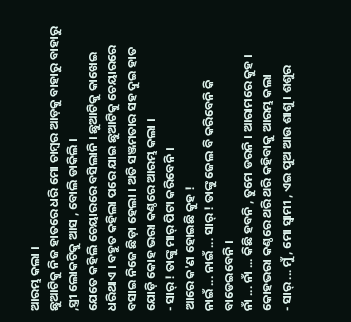ଆରମ୍ଭ କଲା ।
ଛୁଆଟିକୁ ନିଜ ହାତରେ ଧରି ମୋ ଚାମ୍ବର ଆଡ଼କୁ ବାହାରୁ ବାହାରୁ ,ସ୍ତ୍ରୀ ଲୋକଟିକୁ ଆସ , ବୋଲି ଡାକିଲି ।
ଯେତେ କହିଲି ଚେୟାରରେ ବସିଲାନି । ଛୁଆଟିକୁ କାଖେଇ ଧରିଥାଏ । ବହୁତ କହିଲା ପରେ ଯାଇ ଛୁଆଟିକୁ ଚେୟାରରେ ବସାଇ ନିଜେ ଛିଡ଼ା ହେଲା । ଅତି ସଞ୍ଜମତାର ସହ ଦୁଇ ହାତ ଯୋଡ଼ି କୋହ ଭରା କଣ୍ଠରେ ଆରମ୍ଭ କଲା ।
- ସାର୍ ! ତାଙ୍କୁ ମାର୍ ପିଟା କରିବେନି ।
ଆରେ କ'ଣ ହୋଇଛି କୁହ !
ନାଇଁ ... ନାଇଁ ... ସାର୍ ! ତାଙ୍କୁ ଜେଲ ବି କରିବେନି କି ବାଡେଇବେନି ।
ନାଁ ... ନାଁ ... କିଛି ହବନି , ତୁମେ ଡରନି । ଆରାମରେ କୁହ ।
କୋହଭରା କଣ୍ଠରେ ଥରି ଥରି କହିବାକୁ ଆରମ୍ଭ କଲା
- ସାର୍ ... ମୁଁ , ମୋ ସ୍ବାମୀ , ଏଇ ପୁଅ ଆଉ ଶାଶୁ । ଶଶୁର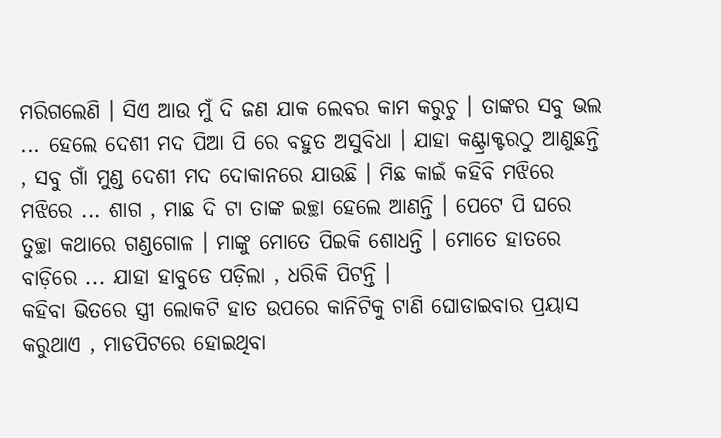ମରିଗଲେଣି । ସିଏ ଆଉ ମୁଁ ଦି ଜଣ ଯାକ ଲେବର କାମ କରୁଚୁ । ତାଙ୍କର ସବୁ ଭଲ ... ହେଲେ ଦେଶୀ ମଦ ପିଆ ପି ରେ ବହୁତ ଅସୁବିଧା । ଯାହା କଣ୍ଟ୍ରାକ୍ଟରଠୁ ଆଣୁଛନ୍ତି , ସବୁ ଗାଁ ମୁଣ୍ଡ ଦେଶୀ ମଦ ଦୋକାନରେ ଯାଉଛି । ମିଛ କାଇଁ କହିବି ମଝିରେ ମଝିରେ ... ଶାଗ , ମାଛ ଦି ଟା ତାଙ୍କ ଇଚ୍ଛା ହେଲେ ଆଣନ୍ତି । ପେଟେ ପି ଘରେ ତୁଚ୍ଛା କଥାରେ ଗଣ୍ଡଗୋଳ । ମାଙ୍କୁ ମୋତେ ପିଇକି ଶୋଧନ୍ତି । ମୋତେ ହାତରେ ବାଡ଼ିରେ ... ଯାହା ହାବୁଡେ ପଡ଼ିଲା , ଧରିକି ପିଟନ୍ତି ।
କହିବା ଭିତରେ ସ୍ତ୍ରୀ ଲୋକଟି ହାତ ଉପରେ କାନିଟିକୁ ଟାଣି ଘୋଡାଇବାର ପ୍ରୟାସ କରୁଥାଏ , ମାଡପିଟରେ ହୋଇଥିବା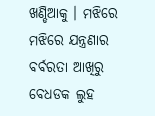ଖଣ୍ଡିଆକୁ । ମଝିରେ ମଝିରେ ଯନ୍ତ୍ରଣାର ବର୍ବରତା ଆଖିରୁ ବେଧଡକ ଲୁହ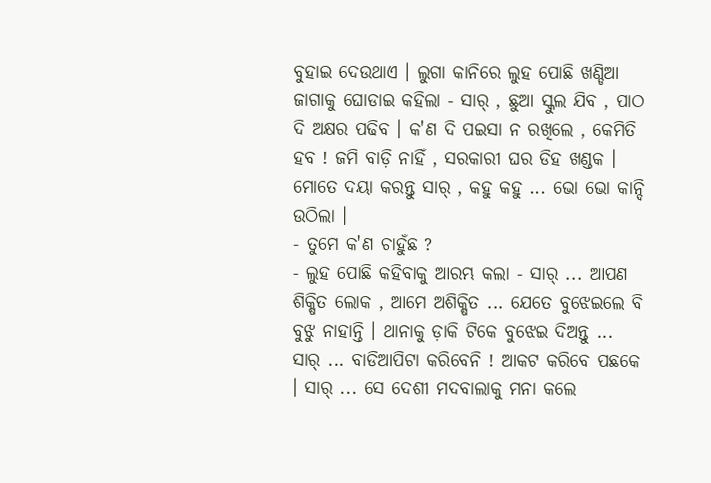ବୁହାଇ ଦେଉଥାଏ । ଲୁଗା କାନିରେ ଲୁହ ପୋଛି ଖଣ୍ଡିଆ ଜାଗାକୁ ଘୋଡାଇ କହିଲା - ସାର୍ , ଛୁଆ ସ୍କୁଲ ଯିବ , ପାଠ ଦି ଅକ୍ଷର ପଢିବ । କ'ଣ ଦି ପଇସା ନ ରଖିଲେ , କେମିତି ହବ ! ଜମି ବାଡ଼ି ନାହିଁ , ସରକାରୀ ଘର ଡିହ ଖଣ୍ଡକ । ମୋତେ ଦୟା କରନ୍ତୁ ସାର୍ , କହୁ କହୁ ... ଭୋ ଭୋ କାନ୍ଦି ଉଠିଲା ।
- ତୁମେ କ'ଣ ଚାହୁଁଛ ?
- ଲୁହ ପୋଛି କହିବାକୁ ଆରମ୍ଭ କଲା - ସାର୍ ... ଆପଣ ଶିକ୍ଷିତ ଲୋକ , ଆମେ ଅଶିକ୍ଷିତ ... ଯେତେ ବୁଝେଇଲେ ବି ବୁଝୁ ନାହାନ୍ତି । ଥାନାକୁ ଡ଼ାକି ଟିକେ ବୁଝେଇ ଦିଅନ୍ତୁ ... ସାର୍ ... ବାଡିଆପିଟା କରିବେନି ! ଆକଟ କରିବେ ପଛକେ । ସାର୍ ... ସେ ଦେଶୀ ମଦବାଲାକୁ ମନା କଲେ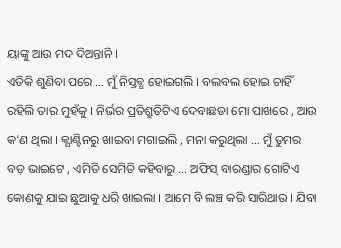ୟାଙ୍କୁ ଆଉ ମଦ ଦିଅନ୍ତାନି ।
ଏତିକି ଶୁଣିବା ପରେ ... ମୁଁ ନିସ୍ତବ୍ଧ ହୋଇଗଲି । ବଲବଲ ହୋଇ ଚାହିଁ ରହିଲି ତାର ମୁହଁକୁ । ନିର୍ଭର ପ୍ରତିଶ୍ରୁତିଟିଏ ଦେବାଛଡା ମୋ ପାଖରେ , ଆଉ କ'ଣ ଥିଲା । କ୍ଯାଣ୍ଟିନରୁ ଖାଇବା ମଗାଇଲି , ମନା କରୁଥିଲା ... ମୁଁ ତୁମର ବଡ଼ ଭାଇଟେ , ଏମିତି ସେମିତି କହିବାରୁ ... ଅଫିସ୍ ବାରଣ୍ଡାର ଗୋଟିଏ କୋଣକୁ ଯାଇ ଛୁଆକୁ ଧରି ଖାଇଲା । ଆମେ ବି ଲଞ୍ଚ କରି ସାରିଥାଉ । ଯିବା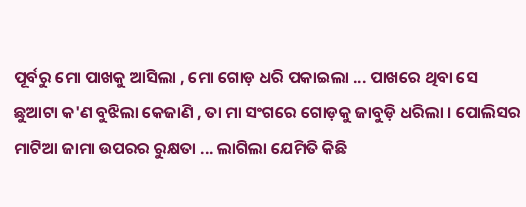ପୂର୍ବରୁ ମୋ ପାଖକୁ ଆସିଲା , ମୋ ଗୋଡ଼ ଧରି ପକାଇଲା ... ପାଖରେ ଥିବା ସେ ଛୁଆଟା କ'ଣ ବୁଝିଲା କେଜାଣି , ତା ମା ସଂଗରେ ଗୋଡ଼କୁ ଜାବୁଡ଼ି ଧରିଲା । ପୋଲିସର ମାଟିଆ ଜାମା ଉପରର ରୁକ୍ଷତା ... ଲାଗିଲା ଯେମିତି କିଛି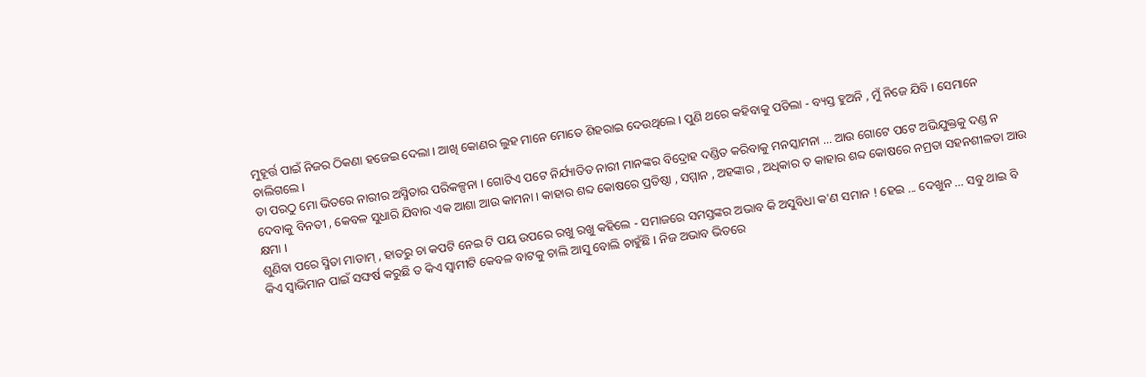ମୁହୂର୍ତ୍ତ ପାଇଁ ନିଜର ଠିକଣା ହଜେଇ ଦେଲା । ଆଖି କୋଣର ଲୁହ ମାନେ ମୋତେ ଶିହରାଇ ଦେଉଥିଲେ । ପୁଣି ଥରେ କହିବାକୁ ପଡିଲା - ବ୍ୟସ୍ତ ହୁଅନି , ମୁଁ ନିଜେ ଯିବି । ସେମାନେ ଚାଲିଗଲେ ।
ତା ପରଠୁ ମୋ ଭିତରେ ନାରୀର ଅସ୍ମିତାର ପରିକଳ୍ପନା । ଗୋଟିଏ ପଟେ ନିର୍ଯ୍ୟାତିତ ନାରୀ ମାନଙ୍କର ବିଦ୍ରୋହ ଦଣ୍ଡିତ କରିବାକୁ ମନସ୍କାମନା ... ଆଉ ଗୋଟେ ପଟେ ଅଭିଯୁକ୍ତକୁ ଦଣ୍ଡ ନ ଦେବାକୁ ବିନତୀ , କେବଳ ସୁଧାରି ଯିବାର ଏକ ଆଶା ଆଉ କାମନା । କାହାର ଶବ୍ଦ କୋଷରେ ପ୍ରତିଷ୍ଠା , ସମ୍ମାନ , ଅହଙ୍କାର , ଅଧିକାର ତ କାହାର ଶବ୍ଦ କୋଷରେ ନମ୍ରତା ସହନଶୀଳତା ଆଉ କ୍ଷମା ।
ଶୁଣିବା ପରେ ସ୍ମିତା ମାଡାମ୍ , ହାତରୁ ଚା କପଟି ନେଇ ଟି ପୟ ଉପରେ ରଖୁ ରଖୁ କହିଲେ - ସମାଜରେ ସମସ୍ତଙ୍କର ଅଭାବ କି ଅସୁବିଧା କ'ଣ ସମାନ ! ହେଇ ... ଦେଖୁନ ... ସବୁ ଥାଇ ବି କିଏ ସ୍ଵାଭିମାନ ପାଇଁ ସଙ୍ଘର୍ଷ କରୁଛି ତ କିଏ ସ୍ଵାମୀଟି କେବଳ ବାଟକୁ ଚାଲି ଆସୁ ବୋଲି ଚାହୁଁଛି । ନିଜ ଅଭାବ ଭିତରେ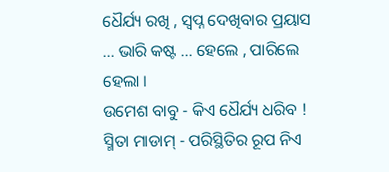ଧୈର୍ଯ୍ୟ ରଖି , ସ୍ଵପ୍ନ ଦେଖିବାର ପ୍ରୟାସ ... ଭାରି କଷ୍ଟ ... ହେଲେ , ପାରିଲେ ହେଲା ।
ଉମେଶ ବାବୁ - କିଏ ଧୈର୍ଯ୍ୟ ଧରିବ !
ସ୍ମିତା ମାଡାମ୍ - ପରିସ୍ଥିତିର ରୂପ ନିଏ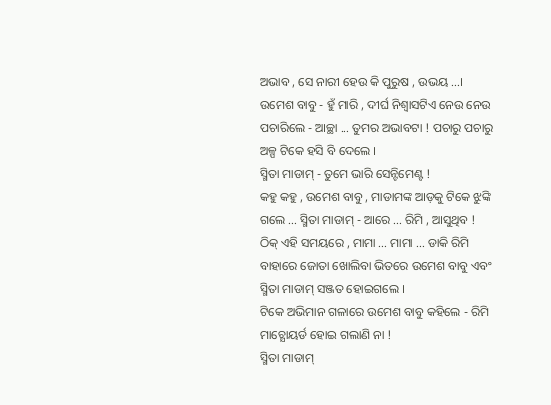ଅଭାବ , ସେ ନାରୀ ହେଉ କି ପୁରୁଷ , ଉଭୟ ...।
ଉମେଶ ବାବୁ - ହୁଁ ମାରି , ଦୀର୍ଘ ନିଶ୍ଵାସଟିଏ ନେଉ ନେଉ ପଚାରିଲେ - ଆଚ୍ଛା ... ତୁମର ଅଭାବଟା ! ପଚାରୁ ପଚାରୁ ଅଳ୍ପ ଟିକେ ହସି ବି ଦେଲେ ।
ସ୍ମିତା ମାଡାମ୍ - ତୁମେ ଭାରି ସେନ୍ଟିମେଣ୍ଟ !
କହୁ କହୁ , ଉମେଶ ବାବୁ , ମାଡାମଙ୍କ ଆଡ଼କୁ ଟିକେ ଝୁଙ୍କି ଗଲେ ... ସ୍ମିତା ମାଡାମ୍ - ଆରେ ... ରିମି , ଆସୁଥିବ !
ଠିକ୍ ଏହି ସମୟରେ , ମାମା ... ମାମା ... ଡାକି ରିମି ବାହାରେ ଜୋତା ଖୋଲିବା ଭିତରେ ଉମେଶ ବାବୁ ଏବଂ ସ୍ମିତା ମାଡାମ୍ ସଞ୍ଜତ ହୋଇଗଲେ ।
ଟିକେ ଅଭିମାନ ଗଳାରେ ଉମେଶ ବାବୁ କହିଲେ - ରିମି ମାଚ୍ଯୋୟର୍ଡ ହୋଇ ଗଲାଣି ନା !
ସ୍ମିତା ମାଡାମ୍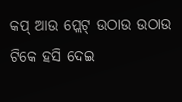କପ୍ ଆଉ ପ୍ଲେଟ୍ ଉଠାଉ ଉଠାଉ ଟିକେ ହସି ଦେଇ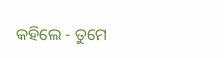କହିଲେ - ତୁମେ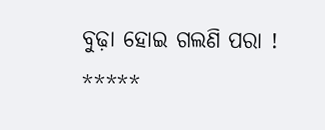ବୁଢ଼ା ହୋଇ ଗଲଣି ପରା !
*****